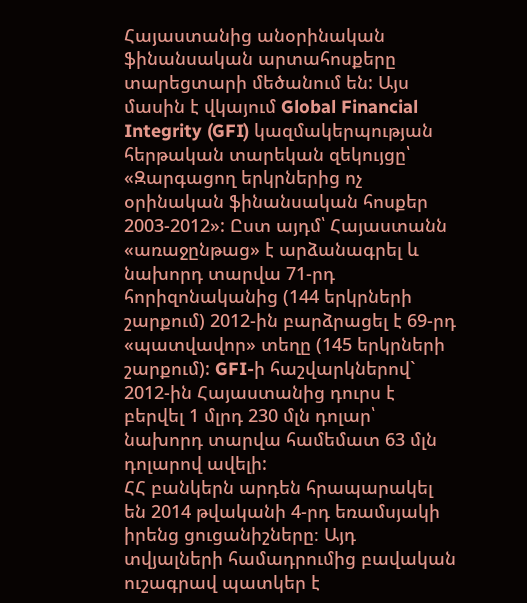Հայաստանից անօրինական ֆինանսական արտահոսքերը տարեցտարի մեծանում են: Այս մասին է վկայում Global Financial Integrity (GFI) կազմակերպության հերթական տարեկան զեկույցը՝ «Զարգացող երկրներից ոչ օրինական ֆինանսական հոսքեր 2003-2012»: Ըստ այդմ՝ Հայաստանն «առաջընթաց» է արձանագրել և նախորդ տարվա 71-րդ հորիզոնականից (144 երկրների շարքում) 2012-ին բարձրացել է 69-րդ «պատվավոր» տեղը (145 երկրների շարքում): GFI-ի հաշվարկներով` 2012-ին Հայաստանից դուրս է բերվել 1 մլրդ 230 մլն դոլար՝ նախորդ տարվա համեմատ 63 մլն դոլարով ավելի:
ՀՀ բանկերն արդեն հրապարակել են 2014 թվականի 4-րդ եռամսյակի իրենց ցուցանիշները։ Այդ տվյալների համադրումից բավական ուշագրավ պատկեր է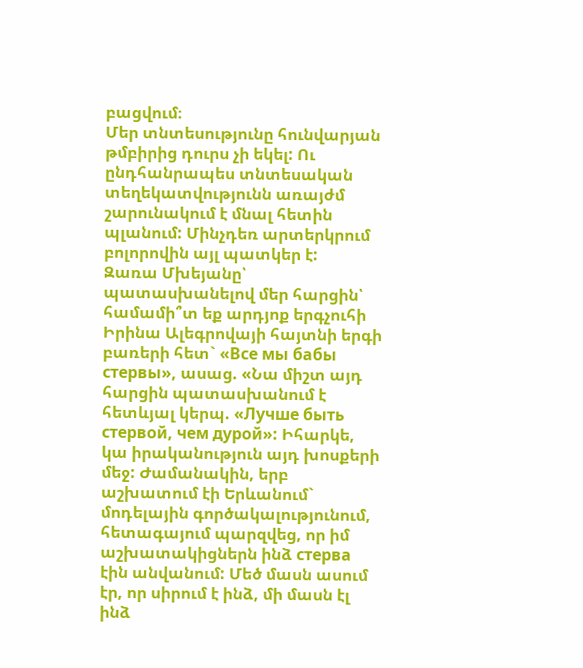բացվում։
Մեր տնտեսությունը հունվարյան թմբիրից դուրս չի եկել: Ու ընդհանրապես տնտեսական տեղեկատվությունն առայժմ շարունակում է մնալ հետին պլանում: Մինչդեռ արտերկրում բոլորովին այլ պատկեր է:
Զառա Մխեյանը՝ պատասխանելով մեր հարցին՝ համամի՞տ եք արդյոք երգչուհի Իրինա Ալեգրովայի հայտնի երգի բառերի հետ` «Все мы бабы стервы», ասաց. «Նա միշտ այդ հարցին պատասխանում է հետևյալ կերպ. «Лучше быть стервой, чем дурой»: Իհարկե, կա իրականություն այդ խոսքերի մեջ: Ժամանակին, երբ աշխատում էի Երևանում` մոդելային գործակալությունում, հետագայում պարզվեց, որ իմ աշխատակիցներն ինձ стерва էին անվանում: Մեծ մասն ասում էր, որ սիրում է ինձ, մի մասն էլ ինձ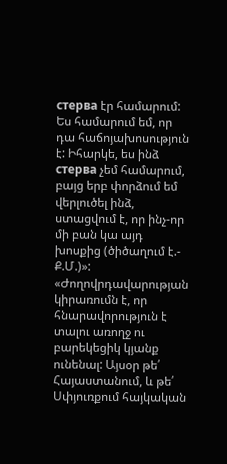стерва էր համարում: Ես համարում եմ, որ դա հաճոյախոսություն է: Իհարկե, ես ինձ стерва չեմ համարում, բայց երբ փորձում եմ վերլուծել ինձ, ստացվում է, որ ինչ-որ մի բան կա այդ խոսքից (ծիծաղում է.- Ք.Մ.)»:
«Ժողովրդավարության կիրառումն է, որ հնարավորություն է տալու առողջ ու բարեկեցիկ կյանք ունենալ: Այսօր թե՛ Հայաստանում, և թե՛ Սփյուռքում հայկական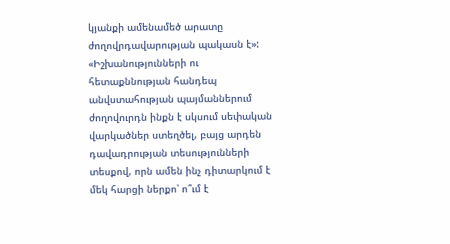կյանքի ամենամեծ արատը ժողովրդավարության պակասն է»:
«Իշխանությունների ու հետաքննության հանդեպ անվստահության պայմաններում ժողովուրդն ինքն է սկսում սեփական վարկածներ ստեղծել, բայց արդեն դավադրության տեսությունների տեսքով, որն ամեն ինչ դիտարկում է մեկ հարցի ներքո՝ ո՞ւմ է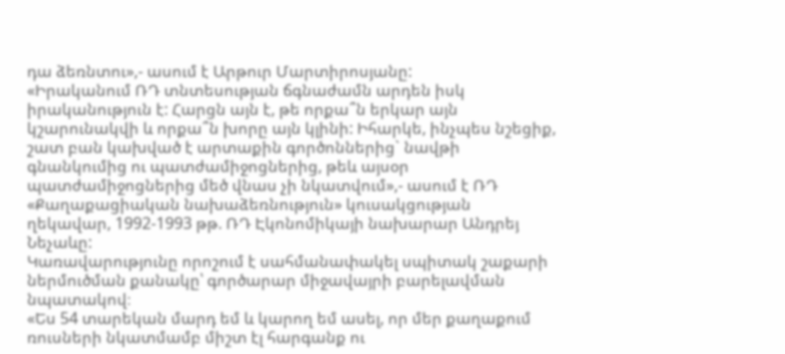դա ձեռնտու»,- ասում է Արթուր Մարտիրոսյանը:
«Իրականում ՌԴ տնտեսության ճգնաժամն արդեն իսկ իրականություն է: Հարցն այն է, թե որքա՞ն երկար այն կշարունակվի և որքա՞ն խորը այն կլինի: Իհարկե, ինչպես նշեցիք, շատ բան կախված է արտաքին գործոններից` նավթի գնանկումից ու պատժամիջոցներից, թեև այսօր պատժամիջոցներից մեծ վնաս չի նկատվում»,- ասում է ՌԴ «Քաղաքացիական նախաձեռնություն» կուսակցության ղեկավար, 1992-1993 թթ. ՌԴ Էկոնոմիկայի նախարար Անդրեյ Նեչաևը:
Կառավարությունը որոշում է սահմանափակել սպիտակ շաքարի ներմուծման քանակը՝ գործարար միջավայրի բարելավման նպատակով։
«Ես 54 տարեկան մարդ եմ և կարող եմ ասել, որ մեր քաղաքում ռուսների նկատմամբ միշտ էլ հարգանք ու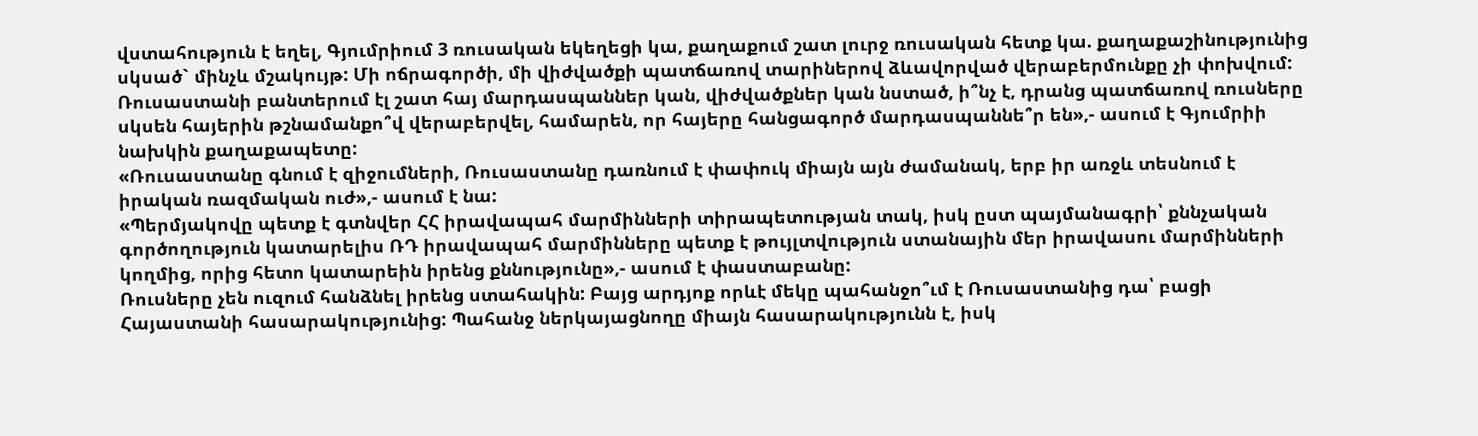վստահություն է եղել, Գյումրիում 3 ռուսական եկեղեցի կա, քաղաքում շատ լուրջ ռուսական հետք կա. քաղաքաշինությունից սկսած` մինչև մշակույթ: Մի ոճրագործի, մի վիժվածքի պատճառով տարիներով ձևավորված վերաբերմունքը չի փոխվում: Ռուսաստանի բանտերում էլ շատ հայ մարդասպաններ կան, վիժվածքներ կան նստած, ի՞նչ է, դրանց պատճառով ռուսները սկսեն հայերին թշնամանքո՞վ վերաբերվել, համարեն, որ հայերը հանցագործ մարդասպաննե՞ր են»,- ասում է Գյումրիի նախկին քաղաքապետը:
«Ռուսաստանը գնում է զիջումների, Ռուսաստանը դառնում է փափուկ միայն այն ժամանակ, երբ իր առջև տեսնում է իրական ռազմական ուժ»,- ասում է նա:
«Պերմյակովը պետք է գտնվեր ՀՀ իրավապահ մարմինների տիրապետության տակ, իսկ ըստ պայմանագրի՝ քննչական գործողություն կատարելիս ՌԴ իրավապահ մարմինները պետք է թույլտվություն ստանային մեր իրավասու մարմինների կողմից, որից հետո կատարեին իրենց քննությունը»,- ասում է փաստաբանը:
Ռուսները չեն ուզում հանձնել իրենց ստահակին: Բայց արդյոք որևէ մեկը պահանջո՞ւմ է Ռուսաստանից դա՝ բացի Հայաստանի հասարակությունից: Պահանջ ներկայացնողը միայն հասարակությունն է, իսկ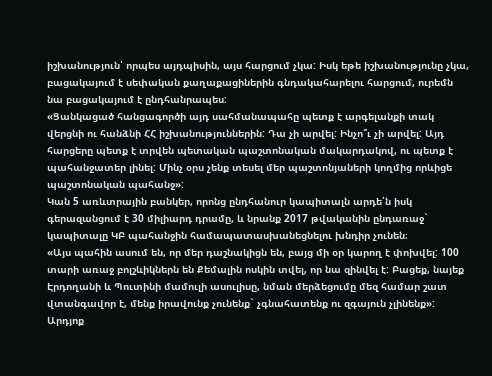իշխանություն՝ որպես այդպիսին, այս հարցում չկա: Իսկ եթե իշխանությունը չկա, բացակայում է սեփական քաղաքացիներին գնդակահարելու հարցում, ուրեմն նա բացակայում է ընդհանրապես:
«Ցանկացած հանցագործի այդ սահմանապահը պետք է արգելանքի տակ վերցնի ու հանձնի ՀՀ իշխանություններին: Դա չի արվել: Ինչո՞ւ չի արվել: Այդ հարցերը պետք է տրվեն պետական պաշտոնական մակարդակով, ու պետք է պահանջատեր լինել: Մինչ օրս չենք տեսել մեր պաշտոնյաների կողմից որևիցե պաշտոնական պահանջ»:
Կան 5 առևտրային բանկեր, որոնց ընդհանուր կապիտալն արդե՛ն իսկ գերազանցում է 30 միլիարդ դրամը, և նրանք 2017 թվականին ընդառաջ` կապիտալը ԿԲ պահանջին համապատասխանեցնելու խնդիր չունեն։
«Այս պահին ասում են, որ մեր դաշնակիցն են, բայց մի օր կարող է փոխվել: 100 տարի առաջ բոլշևիկներն են Քեմալին ոսկին տվել, որ նա զինվել է: Բացեք, նայեք Էրդողանի և Պուտինի մամուլի ասուլիսը, նման մերձեցումը մեզ համար շատ վտանգավոր է, մենք իրավունք չունենք` չգնահատենք ու զգայուն չլինենք»:
Արդյոք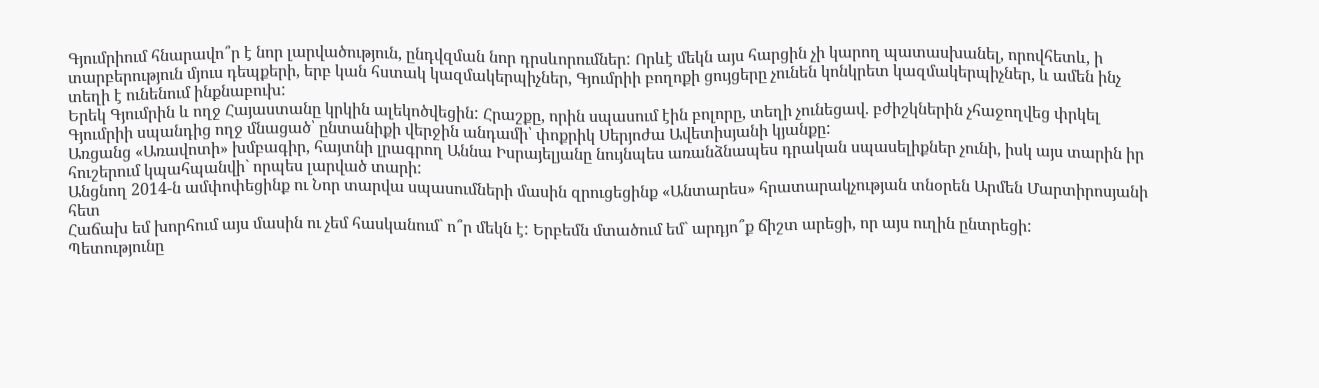Գյումրիում հնարավո՞ր է նոր լարվածություն, ընդվզման նոր դրսևորումներ: Որևէ մեկն այս հարցին չի կարող պատասխանել, որովհետև, ի տարբերություն մյուս դեպքերի, երբ կան հստակ կազմակերպիչներ, Գյումրիի բողոքի ցույցերը չունեն կոնկրետ կազմակերպիչներ, և ամեն ինչ տեղի է ունենում ինքնաբուխ:
Երեկ Գյումրին և ողջ Հայաստանը կրկին ալեկոծվեցին: Հրաշքը, որին սպասում էին բոլորը, տեղի չունեցավ. բժիշկներին չհաջողվեց փրկել Գյումրիի սպանդից ողջ մնացած՝ ընտանիքի վերջին անդամի՝ փոքրիկ Սերյոժա Ավետիսյանի կյանքը:
Առցանց «Առավոտի» խմբագիր, հայտնի լրագրող Աննա Իսրայելյանը նույնպես առանձնապես դրական սպասելիքներ չունի, իսկ այս տարին իր հուշերում կպահպանվի` որպես լարված տարի:
Անցնող 2014-ն ամփոփեցինք ու Նոր տարվա սպասումների մասին զրուցեցինք «Անտարես» հրատարակչության տնօրեն Արմեն Մարտիրոսյանի հետ
Հաճախ եմ խորհում այս մասին ու չեմ հասկանում` ո՞ր մեկն է: Երբեմն մտածում եմ` արդյո՞ք ճիշտ արեցի, որ այս ուղին ընտրեցի:
Պետությունը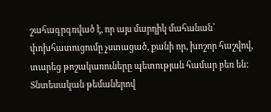շահագրգռված է, որ այս մարդիկ մահանան՝ փոխհատուցումը չստացած, քանի որ, խոշոր հաշվով, տարեց թոշակառուները պետության համար բեռ են:
Տնտեսական թեմաներով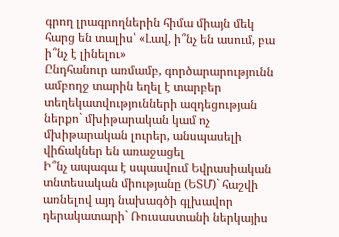գրող լրագրողներին հիմա միայն մեկ հարց են տալիս՝ «Լավ, ի՞նչ են ասում, բա ի՞նչ է լինելու»
Ընդհանուր առմամբ, գործարարությունն ամբողջ տարին եղել է տարբեր տեղեկատվությունների ազդեցության ներքո` մխիթարական կամ ոչ մխիթարական լուրեր, անսպասելի վիճակներ են առաջացել
Ի՞նչ ապագա է սպասվում Եվրասիական տնտեսական միությանը (ԵՏՄ)` հաշվի առնելով այդ նախագծի գլխավոր դերակատարի` Ռուսաստանի ներկայիս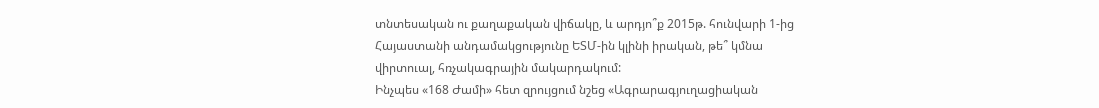տնտեսական ու քաղաքական վիճակը, և արդյո՞ք 2015թ. հունվարի 1-ից Հայաստանի անդամակցությունը ԵՏՄ-ին կլինի իրական, թե՞ կմնա վիրտուալ, հռչակագրային մակարդակում:
Ինչպես «168 Ժամի» հետ զրույցում նշեց «Ագրարագյուղացիական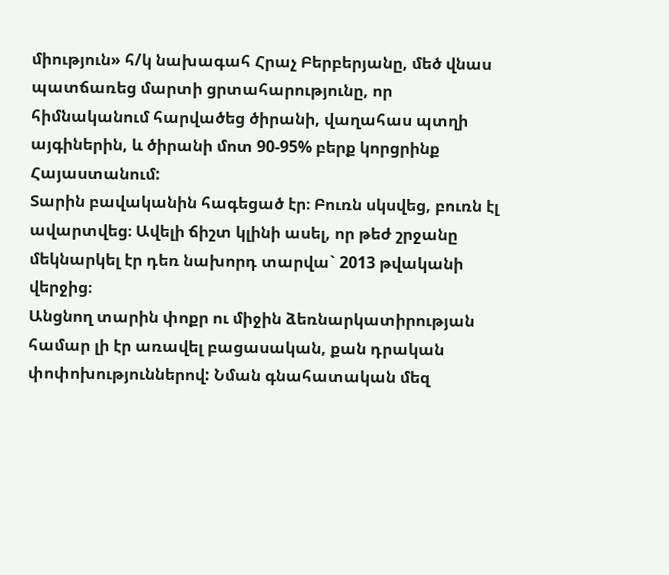միություն» հ/կ նախագահ Հրաչ Բերբերյանը, մեծ վնաս պատճառեց մարտի ցրտահարությունը, որ հիմնականում հարվածեց ծիրանի, վաղահաս պտղի այգիներին, և ծիրանի մոտ 90-95% բերք կորցրինք Հայաստանում:
Տարին բավականին հագեցած էր։ Բուռն սկսվեց, բուռն էլ ավարտվեց։ Ավելի ճիշտ կլինի ասել, որ թեժ շրջանը մեկնարկել էր դեռ նախորդ տարվա` 2013 թվականի վերջից։
Անցնող տարին փոքր ու միջին ձեռնարկատիրության համար լի էր առավել բացասական, քան դրական փոփոխություններով: Նման գնահատական մեզ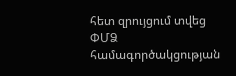հետ զրույցում տվեց ՓՄՁ համագործակցության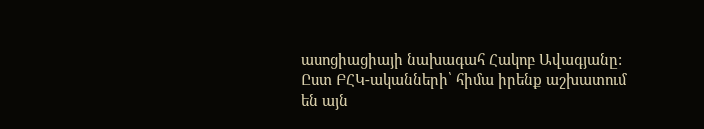ասոցիացիայի նախագահ Հակոբ Ավագյանը:
Ըստ ԲՀԿ-ականների՝ հիմա իրենք աշխատում են այն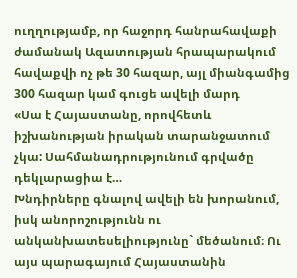ուղղությամբ, որ հաջորդ հանրահավաքի ժամանակ Ազատության հրապարակում հավաքվի ոչ թե 30 հազար, այլ միանգամից 300 հազար կամ գուցե ավելի մարդ
«Սա է Հայաստանը, որովհետև իշխանության իրական տարանջատում չկա: Սահմանադրությունում գրվածը դեկլարացիա է…
Խնդիրները գնալով ավելի են խորանում, իսկ անորոշությունն ու անկանխատեսելիությունը` մեծանում։ Ու այս պարագայում Հայաստանին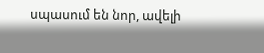սպասում են նոր, ավելի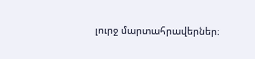լուրջ մարտահրավերներ։